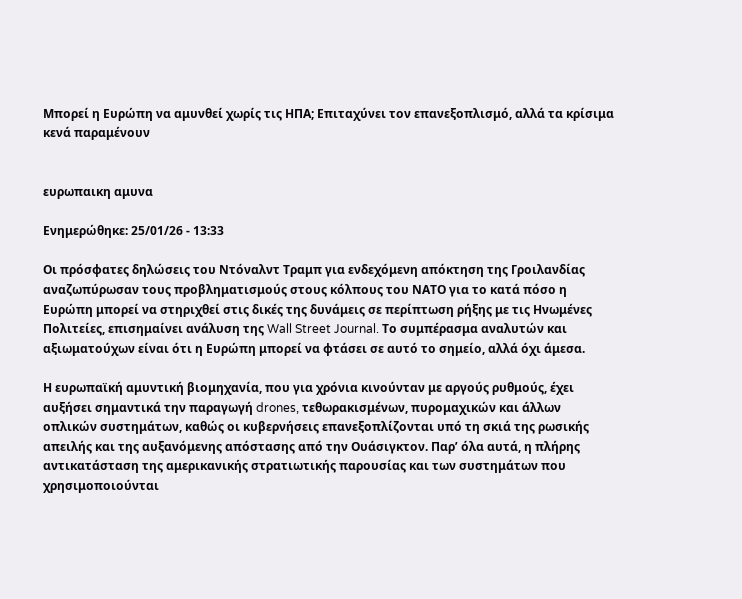Μπορεί η Ευρώπη να αμυνθεί χωρίς τις ΗΠΑ; Επιταχύνει τον επανεξοπλισμό, αλλά τα κρίσιμα κενά παραμένουν


ευρωπαικη αμυνα

Ενημερώθηκε: 25/01/26 - 13:33

Οι πρόσφατες δηλώσεις του Ντόναλντ Τραμπ για ενδεχόμενη απόκτηση της Γροιλανδίας αναζωπύρωσαν τους προβληματισμούς στους κόλπους του ΝΑΤΟ για το κατά πόσο η Ευρώπη μπορεί να στηριχθεί στις δικές της δυνάμεις σε περίπτωση ρήξης με τις Ηνωμένες Πολιτείες, επισημαίνει ανάλυση της Wall Street Journal. Το συμπέρασμα αναλυτών και αξιωματούχων είναι ότι η Ευρώπη μπορεί να φτάσει σε αυτό το σημείο, αλλά όχι άμεσα.

Η ευρωπαϊκή αμυντική βιομηχανία, που για χρόνια κινούνταν με αργούς ρυθμούς, έχει αυξήσει σημαντικά την παραγωγή drones, τεθωρακισμένων, πυρομαχικών και άλλων οπλικών συστημάτων, καθώς οι κυβερνήσεις επανεξοπλίζονται υπό τη σκιά της ρωσικής απειλής και της αυξανόμενης απόστασης από την Ουάσιγκτον. Παρ’ όλα αυτά, η πλήρης αντικατάσταση της αμερικανικής στρατιωτικής παρουσίας και των συστημάτων που χρησιμοποιούνται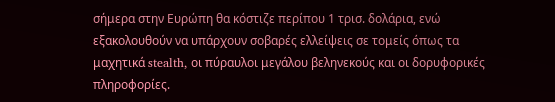σήμερα στην Ευρώπη θα κόστιζε περίπου 1 τρισ. δολάρια, ενώ εξακολουθούν να υπάρχουν σοβαρές ελλείψεις σε τομείς όπως τα μαχητικά stealth, οι πύραυλοι μεγάλου βεληνεκούς και οι δορυφορικές πληροφορίες.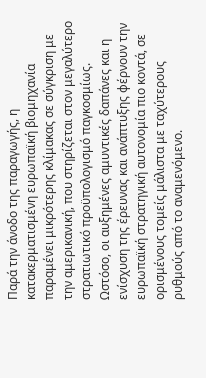Παρά την άνοδο της παραγωγής, η κατακερματισμένη ευρωπαϊκή βιομηχανία παραμένει μικρότερης κλίμακας σε σύγκριση με την αμερικανική, που στηρίζεται στον μεγαλύτερο στρατιωτικό προϋπολογισμό παγκοσμίως. Ωστόσο, οι αυξημένες αμυντικές δαπάνες και η ενίσχυση της έρευνας και ανάπτυξης φέρνουν την ευρωπαϊκή στρατηγική αυτονομία πιο κοντά, σε ορισμένους τομείς μάλιστα με ταχύτερους ρυθμούς από το αναμενόμενο.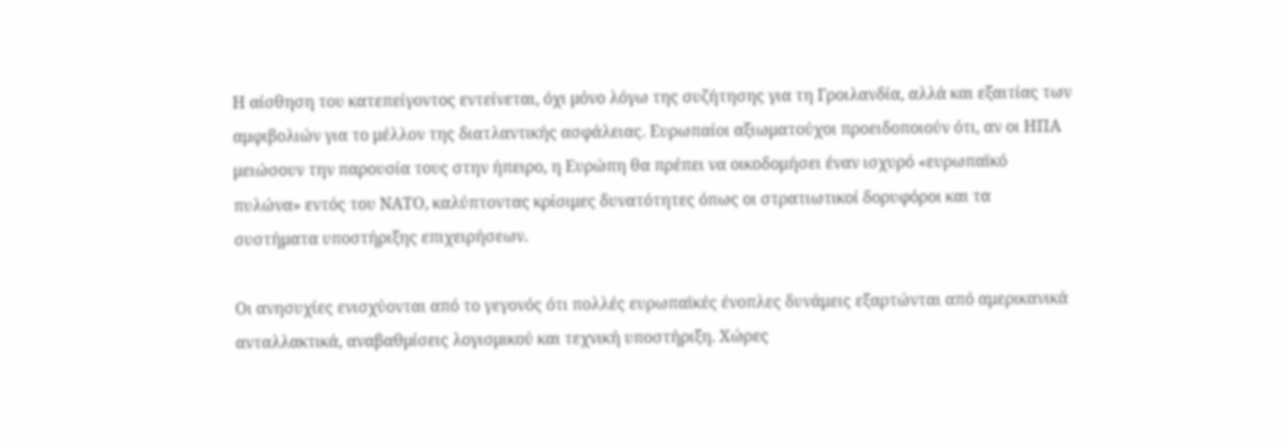Η αίσθηση του κατεπείγοντος εντείνεται, όχι μόνο λόγω της συζήτησης για τη Γροιλανδία, αλλά και εξαιτίας των αμφιβολιών για το μέλλον της διατλαντικής ασφάλειας. Ευρωπαίοι αξιωματούχοι προειδοποιούν ότι, αν οι ΗΠΑ μειώσουν την παρουσία τους στην ήπειρο, η Ευρώπη θα πρέπει να οικοδομήσει έναν ισχυρό «ευρωπαϊκό πυλώνα» εντός του ΝΑΤΟ, καλύπτοντας κρίσιμες δυνατότητες όπως οι στρατιωτικοί δορυφόροι και τα συστήματα υποστήριξης επιχειρήσεων.

Οι ανησυχίες ενισχύονται από το γεγονός ότι πολλές ευρωπαϊκές ένοπλες δυνάμεις εξαρτώνται από αμερικανικά ανταλλακτικά, αναβαθμίσεις λογισμικού και τεχνική υποστήριξη. Χώρες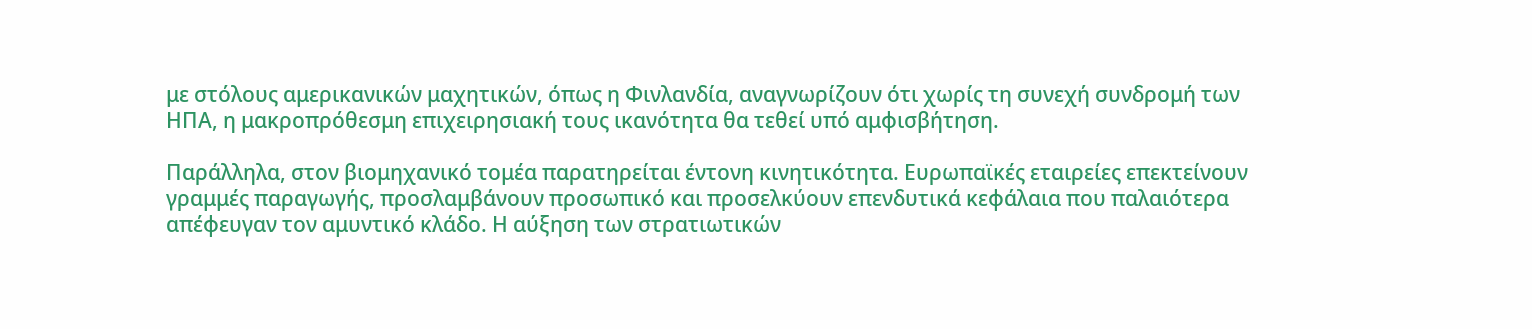με στόλους αμερικανικών μαχητικών, όπως η Φινλανδία, αναγνωρίζουν ότι χωρίς τη συνεχή συνδρομή των ΗΠΑ, η μακροπρόθεσμη επιχειρησιακή τους ικανότητα θα τεθεί υπό αμφισβήτηση.

Παράλληλα, στον βιομηχανικό τομέα παρατηρείται έντονη κινητικότητα. Ευρωπαϊκές εταιρείες επεκτείνουν γραμμές παραγωγής, προσλαμβάνουν προσωπικό και προσελκύουν επενδυτικά κεφάλαια που παλαιότερα απέφευγαν τον αμυντικό κλάδο. Η αύξηση των στρατιωτικών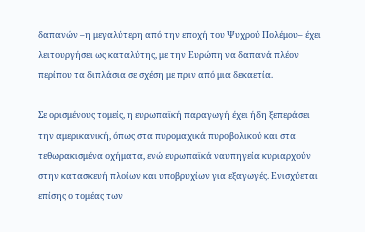δαπανών –η μεγαλύτερη από την εποχή του Ψυχρού Πολέμου– έχει λειτουργήσει ως καταλύτης, με την Ευρώπη να δαπανά πλέον περίπου τα διπλάσια σε σχέση με πριν από μια δεκαετία.

Σε ορισμένους τομείς, η ευρωπαϊκή παραγωγή έχει ήδη ξεπεράσει την αμερικανική, όπως στα πυρομαχικά πυροβολικού και στα τεθωρακισμένα οχήματα, ενώ ευρωπαϊκά ναυπηγεία κυριαρχούν στην κατασκευή πλοίων και υποβρυχίων για εξαγωγές. Ενισχύεται επίσης ο τομέας των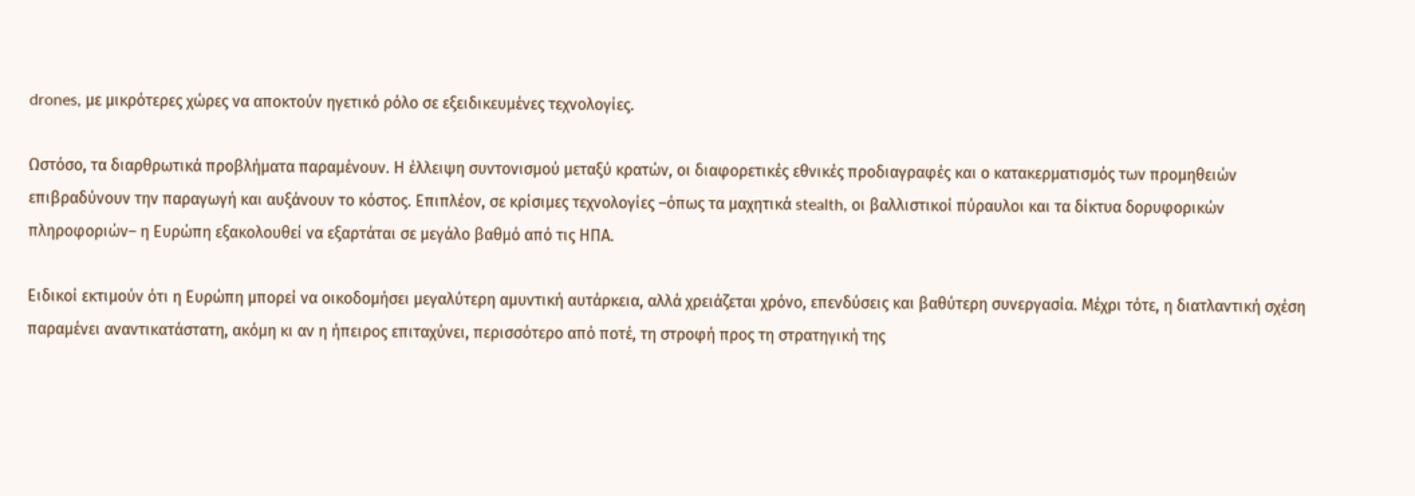drones, με μικρότερες χώρες να αποκτούν ηγετικό ρόλο σε εξειδικευμένες τεχνολογίες.

Ωστόσο, τα διαρθρωτικά προβλήματα παραμένουν. Η έλλειψη συντονισμού μεταξύ κρατών, οι διαφορετικές εθνικές προδιαγραφές και ο κατακερματισμός των προμηθειών επιβραδύνουν την παραγωγή και αυξάνουν το κόστος. Επιπλέον, σε κρίσιμες τεχνολογίες –όπως τα μαχητικά stealth, οι βαλλιστικοί πύραυλοι και τα δίκτυα δορυφορικών πληροφοριών– η Ευρώπη εξακολουθεί να εξαρτάται σε μεγάλο βαθμό από τις ΗΠΑ.

Ειδικοί εκτιμούν ότι η Ευρώπη μπορεί να οικοδομήσει μεγαλύτερη αμυντική αυτάρκεια, αλλά χρειάζεται χρόνο, επενδύσεις και βαθύτερη συνεργασία. Μέχρι τότε, η διατλαντική σχέση παραμένει αναντικατάστατη, ακόμη κι αν η ήπειρος επιταχύνει, περισσότερο από ποτέ, τη στροφή προς τη στρατηγική της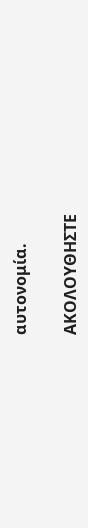αυτονομία.

ΑΚΟΛΟΥΘΗΣΤΕ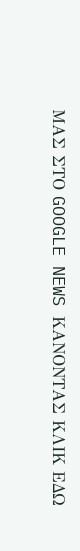ΜΑΣ ΣΤΟ GOOGLE NEWS ΚΑΝΟΝΤΑΣ ΚΛΙΚ ΕΔΩ